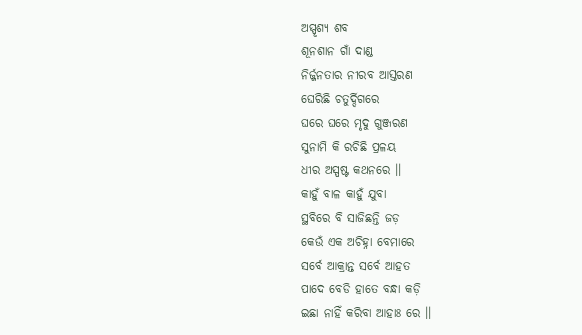ଅସ୍ପୃଶ୍ୟ ଶବ
ଶୂନଶାନ ଗାଁ ଦାଣ୍ଡ
ନିର୍ଜ୍ଜନତାର ନୀରବ ଆସ୍ତରଣ
ଘେରିଛି ଚତୁର୍ଦ୍ଦିଗରେ
ଘରେ ଘରେ ମୃଦୁ ଗୁଞ୍ଜରଣ
ସୁନାମି କି ରଚିଛି ପ୍ରଳୟ
ଧୀର ଅସ୍ପଷ୍ଟ କଥନରେ ।।
କାହୁଁ ବାଳ କାହୁଁ ଯୁବା
ସ୍ଥବିରେ ବି ସାଜିଛନ୍ତି ଜଡ଼
କେଉଁ ଏକ ଅଚିହ୍ନା ବେମାରେ
ସର୍ବେ ଆକ୍ରାନ୍ତ ସର୍ବେ ଆହତ
ପାଦେ ବେଡି ହାତେ ବନ୍ଧା କଡ଼ି
ଇଛା ନାହିଁ କରିବା ଆହାଃ ରେ ।।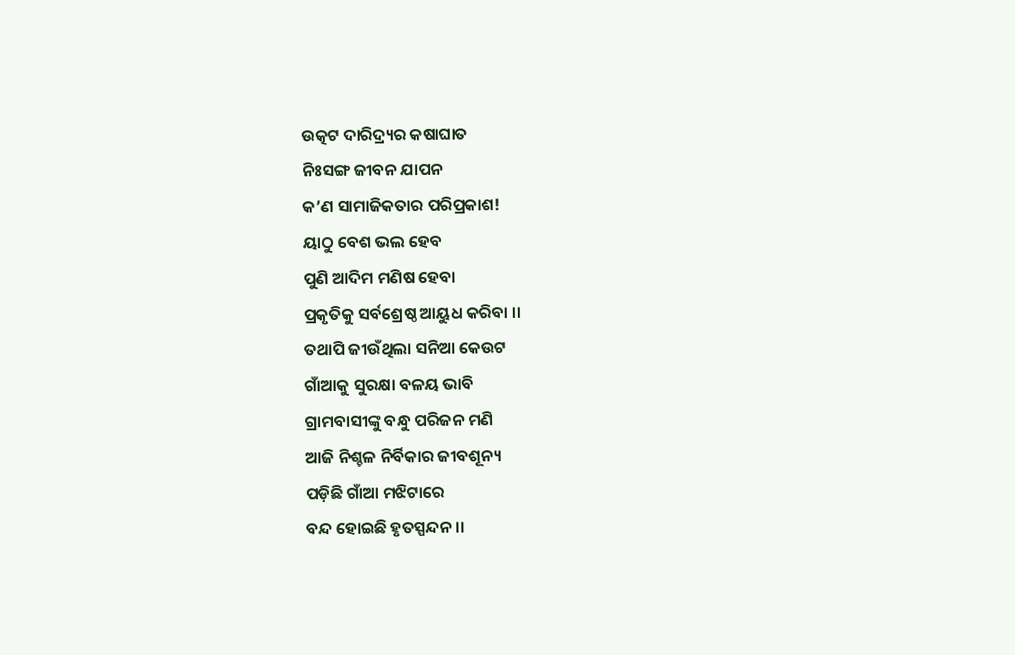ଉତ୍କଟ ଦାରିଦ୍ର୍ୟର କଷାଘାତ
ନିଃସଙ୍ଗ ଜୀବନ ଯାପନ
କ’ଣ ସାମାଜିକତାର ପରିପ୍ରକାଶ!
ୟାଠୁ ବେଶ ଭଲ ହେବ
ପୁଣି ଆଦିମ ମଣିଷ ହେବା
ପ୍ରକୃତିକୁ ସର୍ବଶ୍ରେଷ୍ଠ ଆୟୁଧ କରିବା ।।
ତଥାପି ଜୀଉଁଥିଲା ସନିଆ କେଉଟ
ଗାଁଆକୁ ସୁରକ୍ଷା ବଳୟ ଭାବି
ଗ୍ରାମବାସୀଙ୍କୁ ବନ୍ଧୁ ପରିଜନ ମଣି
ଆଜି ନିଶ୍ଚଳ ନିର୍ବିକାର ଜୀବଶୂନ୍ୟ
ପଡ଼ିଛି ଗାଁଆ ମଝିଟାରେ
ବନ୍ଦ ହୋଇଛି ହୃତସ୍ପନ୍ଦନ ।।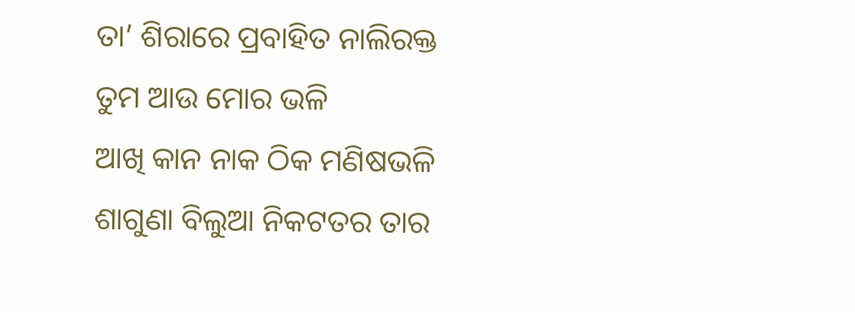ତା’ ଶିରାରେ ପ୍ରବାହିତ ନାଲିରକ୍ତ
ତୁମ ଆଉ ମୋର ଭଳି
ଆଖି କାନ ନାକ ଠିକ ମଣିଷଭଳି
ଶାଗୁଣା ବିଲୁଆ ନିକଟତର ତାର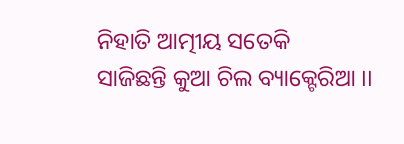ନିହାତି ଆତ୍ମୀୟ ସତେକି
ସାଜିଛନ୍ତି କୁଆ ଚିଲ ବ୍ୟାକ୍ଟେରିଆ ।।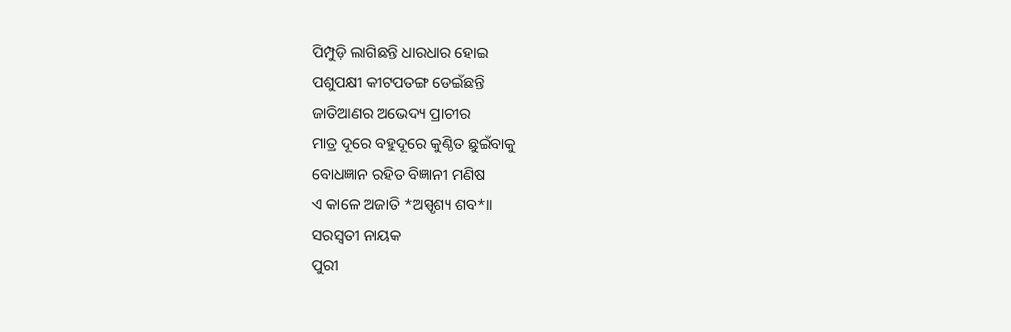ପିମ୍ପୁଡ଼ି ଲାଗିଛନ୍ତି ଧାରଧାର ହୋଇ
ପଶୁପକ୍ଷୀ କୀଟପତଙ୍ଗ ଡେଇଁଛନ୍ତି
ଜାତିଆଣର ଅଭେଦ୍ୟ ପ୍ରାଚୀର
ମାତ୍ର ଦୂରେ ବହୁଦୂରେ କୁଣ୍ଠିତ ଛୁଇଁବାକୁ
ବୋଧଜ୍ଞାନ ରହିତ ବିଜ୍ଞାନୀ ମଣିଷ
ଏ କାଳେ ଅଜାତି *ଅସ୍ପୃଶ୍ୟ ଶବ*।।
ସରସ୍ବତୀ ନାୟକ
ପୁରୀ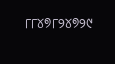୮୮୪୭୮୨୪୭୨୯